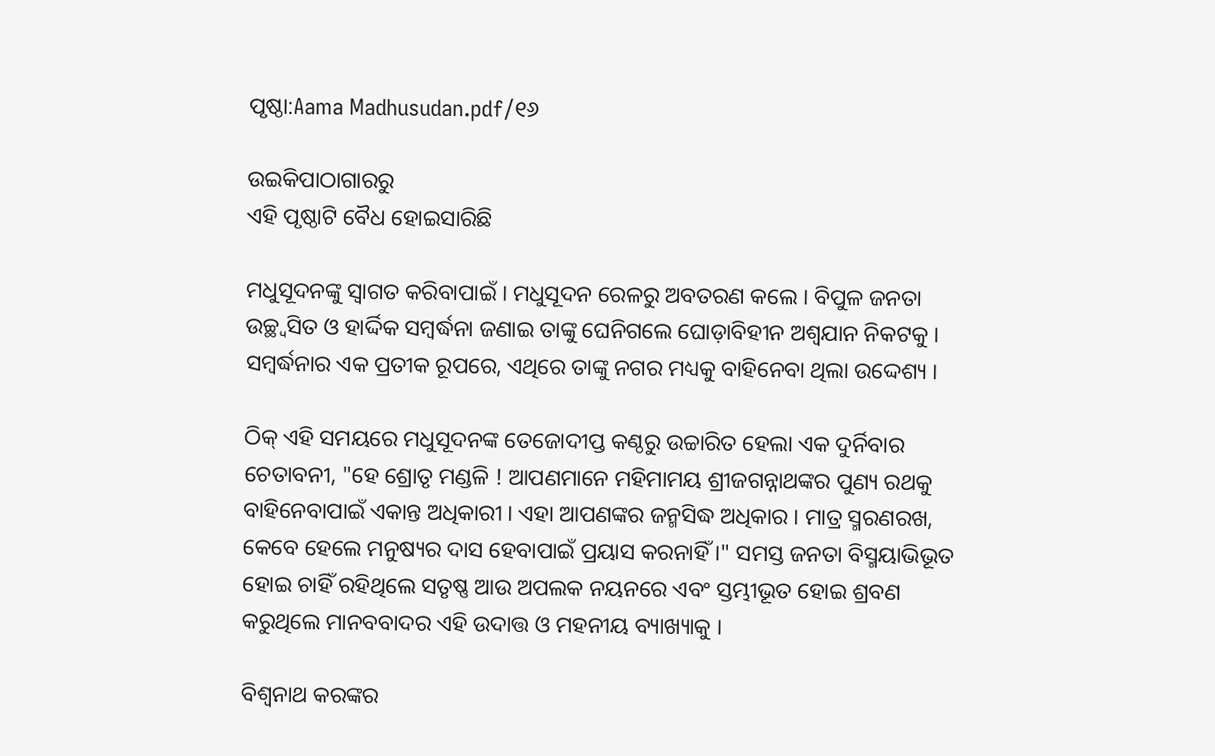ପୃଷ୍ଠା:Aama Madhusudan.pdf/୧୬

ଉଇକିପାଠାଗାର‌ରୁ
ଏହି ପୃଷ୍ଠାଟି ବୈଧ ହୋଇସାରିଛି

ମଧୁସୂଦନଙ୍କୁ ସ୍ୱାଗତ କରିବାପାଇଁ । ମଧୁସୂଦନ ରେଳରୁ ଅବତରଣ କଲେ । ବିପୁଳ ଜନତା ଉଚ୍ଛ୍ୱସିତ ଓ ହାର୍ଦ୍ଦିକ ସମ୍ବର୍ଦ୍ଧନା ଜଣାଇ ତାଙ୍କୁ ଘେନିଗଲେ ଘୋଡ଼ାବିହୀନ ଅଶ୍ୱଯାନ ନିକଟକୁ । ସମ୍ବର୍ଦ୍ଧନାର ଏକ ପ୍ରତୀକ ରୂପରେ, ଏଥିରେ ତାଙ୍କୁ ନଗର ମଧ୍ୟକୁ ବାହିନେବା ଥିଲା ଉଦ୍ଦେଶ୍ୟ ।

ଠିକ୍‍ ଏହି ସମୟରେ ମଧୁସୂଦନଙ୍କ ତେଜୋଦୀପ୍ତ କଣ୍ଠରୁ ଉଚ୍ଚାରିତ ହେଲା ଏକ ଦୁର୍ନିବାର ଚେତାବନୀ, "ହେ ଶ୍ରୋତୃ ମଣ୍ଡଳି ! ଆପଣମାନେ ମହିମାମୟ ଶ୍ରୀଜଗନ୍ନାଥଙ୍କର ପୁଣ୍ୟ ରଥକୁ ବାହିନେବାପାଇଁ ଏକାନ୍ତ ଅଧିକାରୀ । ଏହା ଆପଣଙ୍କର ଜନ୍ମସିଦ୍ଧ ଅଧିକାର । ମାତ୍ର ସ୍ମରଣରଖ, କେବେ ହେଲେ ମନୁଷ୍ୟର ଦାସ ହେବାପାଇଁ ପ୍ରୟାସ କରନାହିଁ ।" ସମସ୍ତ ଜନତା ବିସ୍ମୟାଭିଭୂତ ହୋଇ ଚାହିଁ ରହିଥିଲେ ସତୃଷ୍ଣ ଆଉ ଅପଲକ ନୟନରେ ଏବଂ ସ୍ତମ୍ଭୀଭୂତ ହୋଇ ଶ୍ରବଣ କରୁଥିଲେ ମାନବବାଦର ଏହି ଉଦାତ୍ତ ଓ ମହନୀୟ ବ୍ୟାଖ୍ୟାକୁ ।

ବିଶ୍ୱନାଥ କରଙ୍କର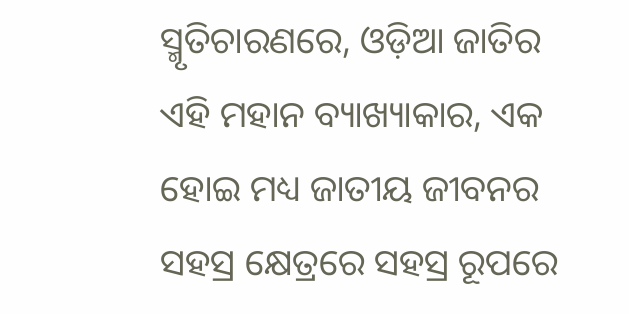ସ୍ମୃତିଚାରଣରେ, ଓଡ଼ିଆ ଜାତିର ଏହି ମହାନ ବ୍ୟାଖ୍ୟାକାର, ଏକ ହୋଇ ମଧ୍ୟ ଜାତୀୟ ଜୀବନର ସହସ୍ର କ୍ଷେତ୍ରରେ ସହସ୍ର ରୂପରେ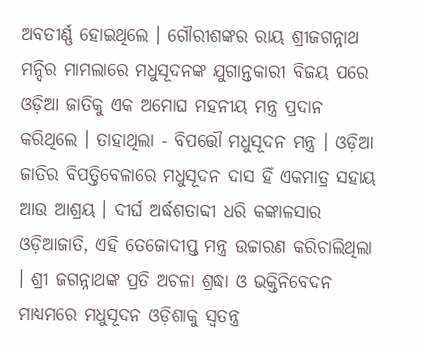ଅବତୀର୍ଣ୍ଣ ହୋଇଥିଲେ । ଗୌରୀଶଙ୍କର ରାୟ ଶ୍ରୀଜଗନ୍ନାଥ ମନ୍ଦିର ମାମଲାରେ ମଧୁସୂଦନଙ୍କ ଯୁଗାନ୍ତକାରୀ ବିଜୟ ପରେ ଓଡ଼ିଆ ଜାତିକୁ ଏକ ଅମୋଘ ମହନୀୟ ମନ୍ତ୍ର ପ୍ରଦାନ କରିଥିଲେ । ତାହାଥିଲା - ବିପତ୍ତୌ ମଧୁସୂଦନ ମନ୍ତ୍ର । ଓଡ଼ିଆ ଜାତିର ବିପତ୍ତିବେଳାରେ ମଧୁସୂଦନ ଦାସ ହିଁ ଏକମାତ୍ର ସହାୟ ଆଉ ଆଶ୍ରୟ । ଦୀର୍ଘ ଅର୍ଦ୍ଧଶତାବ୍ଦୀ ଧରି କଙ୍କାଳସାର ଓଡ଼ିଆଜାତି, ଏହି ତେଜୋଦୀପ୍ତ ମନ୍ତ୍ର ଉଚ୍ଚାରଣ କରିଚାଲିଥିଲା । ଶ୍ରୀ ଜଗନ୍ନାଥଙ୍କ ପ୍ରତି ଅଚଳା ଶ୍ରଦ୍ଧା ଓ ଭକ୍ତିନିବେଦନ ମାଧ୍ୟମରେ ମଧୁସୂଦନ ଓଡ଼ିଶାକୁ ସ୍ୱତନ୍ତ୍ର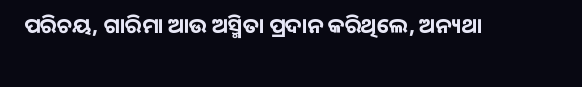ପରିଚୟ, ଗାରିମା ଆଉ ଅସ୍ମିତା ପ୍ରଦାନ କରିଥିଲେ, ଅନ୍ୟଥା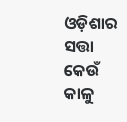ଓଡ଼ିଶାର ସତ୍ତା କେଉଁ କାଳୁ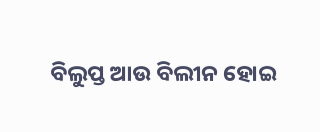ବିଲୁପ୍ତ ଆଉ ବିଲୀନ ହୋଇ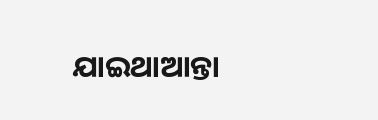ଯାଇଥାଆନ୍ତା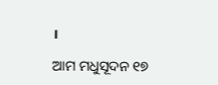।

ଆମ ମଧୁସୂଦନ ୧୭